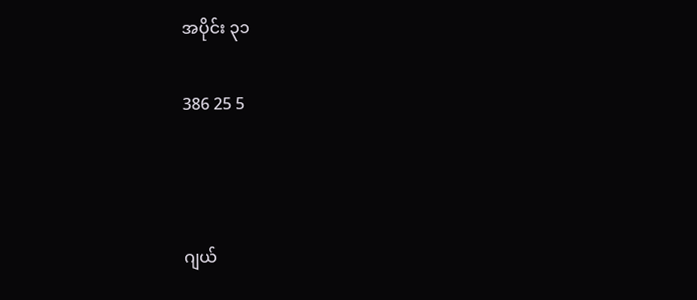အပိုင်း ၃၁

386 25 5



ဂျယ်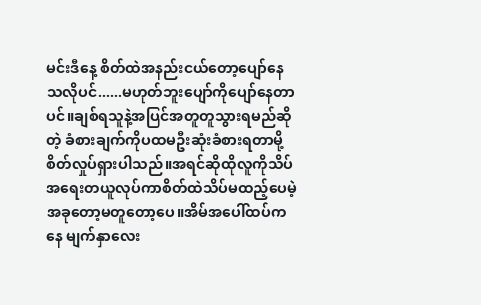မင်းဒီနေ့ စိတ်ထဲအနည်းငယ်တော့ပျော်နေသလိုပင်......မဟုတ်ဘူးပျော်ကိုပျော်နေတာပင်။ချစ်ရသူနဲ့အပြင်အတူတူသွားရမည်ဆိုတဲ့ ခံစားချက်ကိုပထမဦးဆုံးခံစားရတာမို့ စိတ်လှုပ်ရှားပါသည်။အရင်ဆိုထိုလူကိုသိပ်အရေးတယူလုပ်ကာစိတ်ထဲသိပ်မထည့်ပေမဲ့ အခုတော့မတူတော့ပေ။အိမ်အပေါ်ထပ်ကနေ မျက်နှာလေး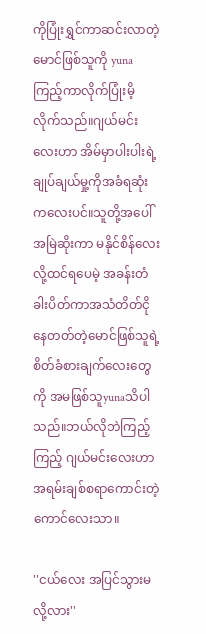ကိုပြုံးရွှင်ကာဆင်းလာတဲ့ မောင်ဖြစ်သူကို yunaကြည့်ကာလိုက်ပြုံးမိ့လိုက်သည်။ဂျယ်မင်းလေးဟာ အိမ်မှာပါးပါးရဲ့ချုပ်ချယ်မှု့ကိုအခံရဆုံးကလေးပင်။သူတို့အပေါ်အမြဲဆိုးကာ မနိုင်စိန်လေးလို့ထင်ရပေမဲ့ အခန်းတံခါးပိတ်ကာအသံတိတ်ငိုနေတတ်တဲ့မောင်ဖြစ်သူရဲ့ စိတ်ခံစားချက်လေးတွေကို အမဖြစ်သူyunaသိပါသည်။ဘယ်လိုဘဲကြည့်ကြည့် ဂျယ်မင်းလေးဟာအရမ်းချစ်စရာကောင်းတဲ့ ကောင်လေးသာ။

''ငယ်လေး အပြင်သွားမလို့လား''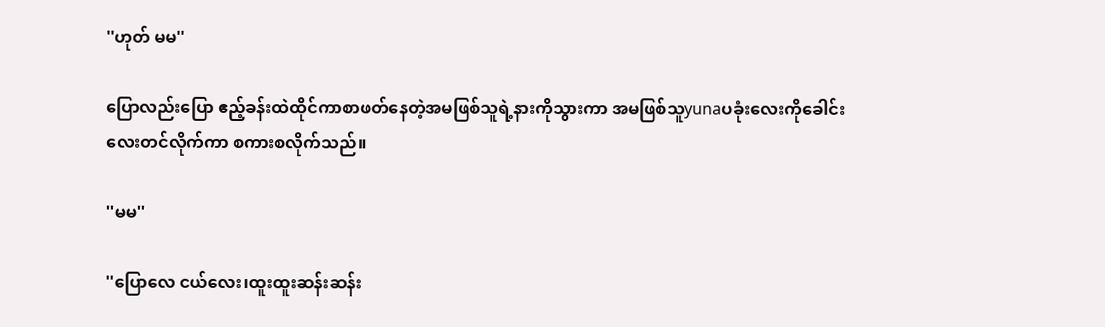''ဟုတ် မမ''

ပြောလည်းပြော ဧည့်ခန်းထဲထိုင်ကာစာဖတ်နေတဲ့အမဖြစ်သူရဲ့နားကိုသွားကာ အမဖြစ်သူyunaပခုံးလေးကိုခေါင်းလေးတင်လိုက်ကာ စကားစလိုက်သည်။

''မမ''

''ပြောလေ ငယ်လေး၊ထူးထူးဆန်းဆန်း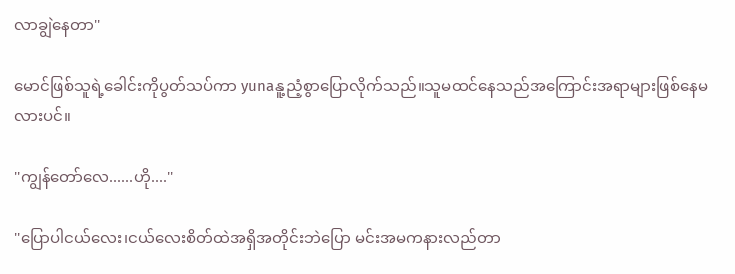လာချွဲနေတာ''

မောင်ဖြစ်သူရဲ့ခေါင်းကိုပွတ်သပ်ကာ yunaနူ့ညံ့စွာပြောလိုက်သည်။သူမထင်နေသည်အကြောင်းအရာများဖြစ်နေမလားပင်။

''ကျွန်တော်လေ......ဟို....''

''ပြောပါငယ်လေး၊ငယ်လေးစိတ်ထဲအရှိအတိုင်းဘဲပြော မင်းအမကနားလည်တာ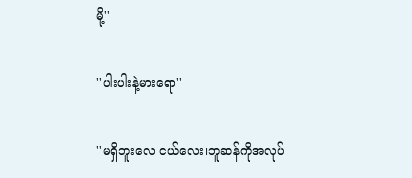မို့''

''ပါးပါးနဲ့မားရော''

''မရှိဘူးလေ ငယ်လေး၊ဘူဆန်ကိုအလုပ်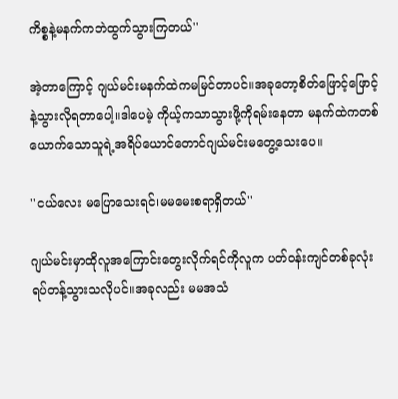ကိစ္စနဲ့မနက်ကဘဲထွက်သွားကြတယ်''

အဲ့တာကြောင့် ဂျယ်မင်းမနက်ထဲကမမြင်တာပင်။အခုတော့စိတ်ဖြောင့်ဖြောင့်နဲ့သွားလိုရတာပေါ့။ဒါပေမဲ့ ကိုယ့်ကသာသွားဖို့ကိုရမ်းနေတာ မနက်ထဲကတစ်ယောက်သောသူရဲ့အရိပ်ယောင်တောင်ဂျယ်မင်းမတွေ့သေးပေ။

''ငယ်လေး မပြောသေးရင်၊မမမေးစရာရှိတယ်''

ဂျယ်မင်းမှာထိုလူအကြောင်းတွေးလိုက်ရင်ကိုလူက ပတ်ဝန်းကျင်တစ်ခုလုံးရပ်တန့်သွားသလိုပင်။အခုလည်း မမအသံ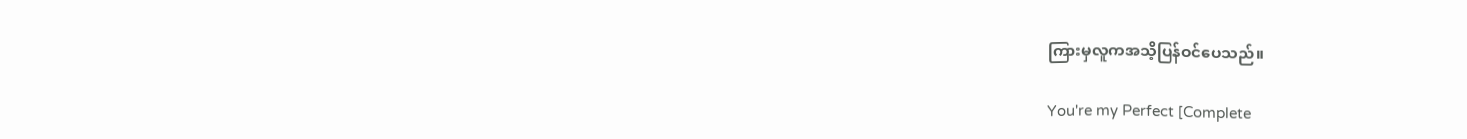ကြားမှလူကအသိ့ပြန်ဝင်ပေသည်။

You're my Perfect [Complete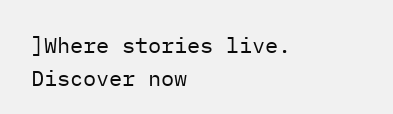]Where stories live. Discover now